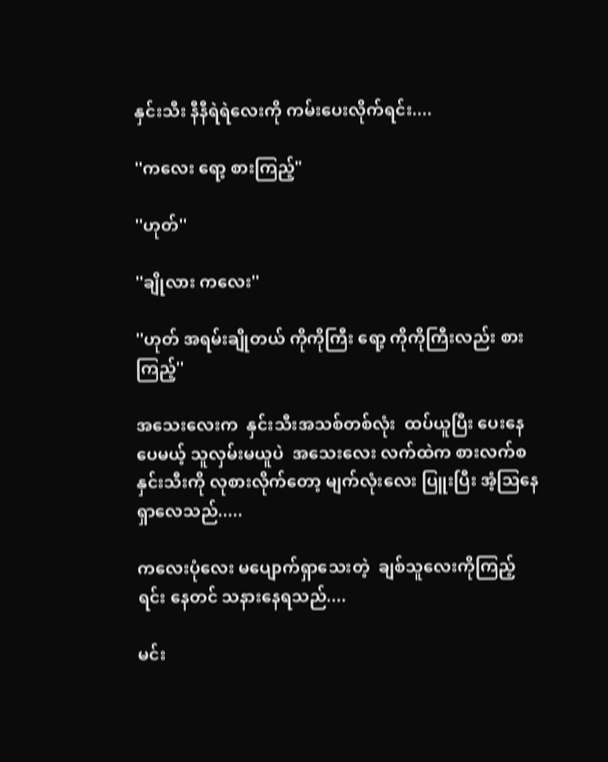နှင်းသီး နီနီရဲရဲလေးကို ကမ်းပေးလိုက်ရင်း....

''ကလေး ရော့ စားကြည့်"

''ဟုတ်''

''ချိုလား ကလေး''

''ဟုတ် အရမ်းချိုတယ် ကိုကိုကြီး ရော့ ကိုကိုကြီးလည်း စားကြည့်''

အသေးလေးက  နှင်းသီးအသစ်တစ်လုံး  ထပ်ယူပြီး ပေးနေပေမယ့် သူလှမ်းမယူပဲ  အသေးလေး လက်ထဲက စားလက်စ နှင်းသီးကို လုစားလိုက်တော့ မျက်လုံးလေး ပြူးပြီး အံ့ဩနေရှာလေသည်.....

ကလေးပုံလေး မပျောက်ရှာသေးတဲ့  ချစ်သူလေးကိုကြည့်ရင်း နေတင် သနားနေရသည်....

မင်း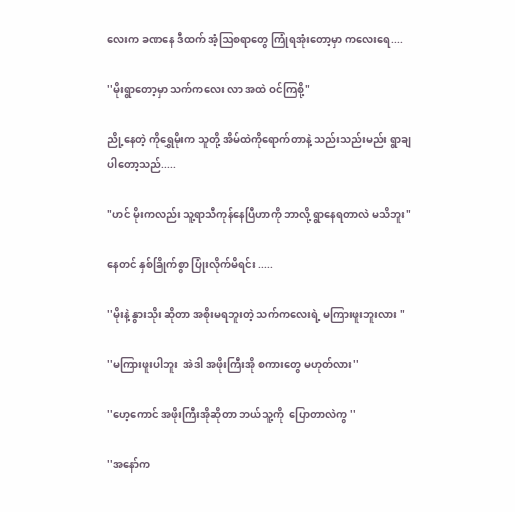လေးက ခဏနေ ဒီထက် အံ့ဩစရာတွေ ကြုံရအုံးတော့မှာ ကလေးရေ....

''မိုးရွာတော့မှာ သက်ကလေး လာ အထဲ ဝင်ကြစို့"

ညို့နေတဲ့ ကိုရွှေမိုးက သူတို့ အိမ်ထဲကိုရောက်တာနဲ့ သည်းသည်းမည်း ရွာချပါတော့သည်.....

"ဟင် မိုးကလည်း သူ့ရာသီကုန်နေပြီဟာကို ဘာလို့ ရွာနေရတာလဲ မသိဘူး"

နေတင် နှစ်ခြိုက်စွာ ပြုံးလိုက်မိရင်း .....

''မိုးနဲ့ နွားသိုး ဆိုတာ အစိုးမရဘူးတဲ့ သက်ကလေးရဲ့ မကြားဖူးဘူးလား "

''မကြားဖူးပါဘူး  အဲဒါ အဖိုးကြီးအို စကားတွေ မဟုတ်လား''

''ဟေ့ကောင် အဖိုးကြီးအိုဆိုတာ ဘယ်သူ့ကို  ပြောတာလဲကွ ''

''အနော်က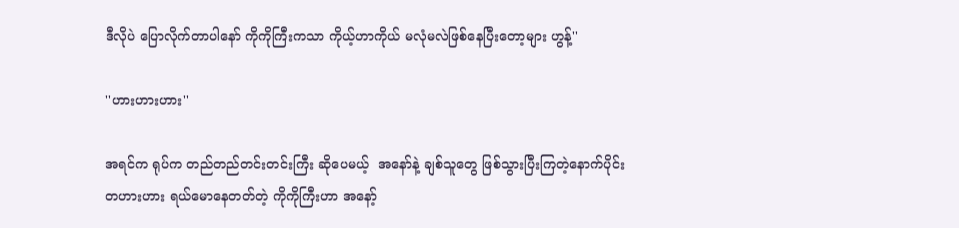ဒီလိုပဲ ပြောလိုက်တာပါနော် ကိုကိုကြီးကသာ ကိုယ့်ဟာကိုယ် မလုံမလဲဖြစ်နေပြီးတော့များ ဟွန့်''

''ဟားဟားဟား''

အရင်က ရုပ်က တည်တည်တင်းတင်းကြီး ဆိုပေမယ့်  အနော်နဲ့ ချစ်သူတွေ ဖြစ်သွားပြီးကြတဲ့နောက်ပိုင်း တဟားဟား ရယ်မောနေတတ်တဲ့ ကိုကိုကြီးဟာ အနော့်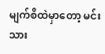မျက်စိထဲမှာတော့ မင်းသား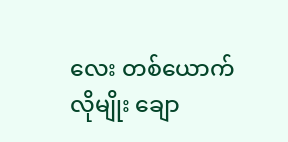လေး တစ်ယောက်လိုမျိုး ချော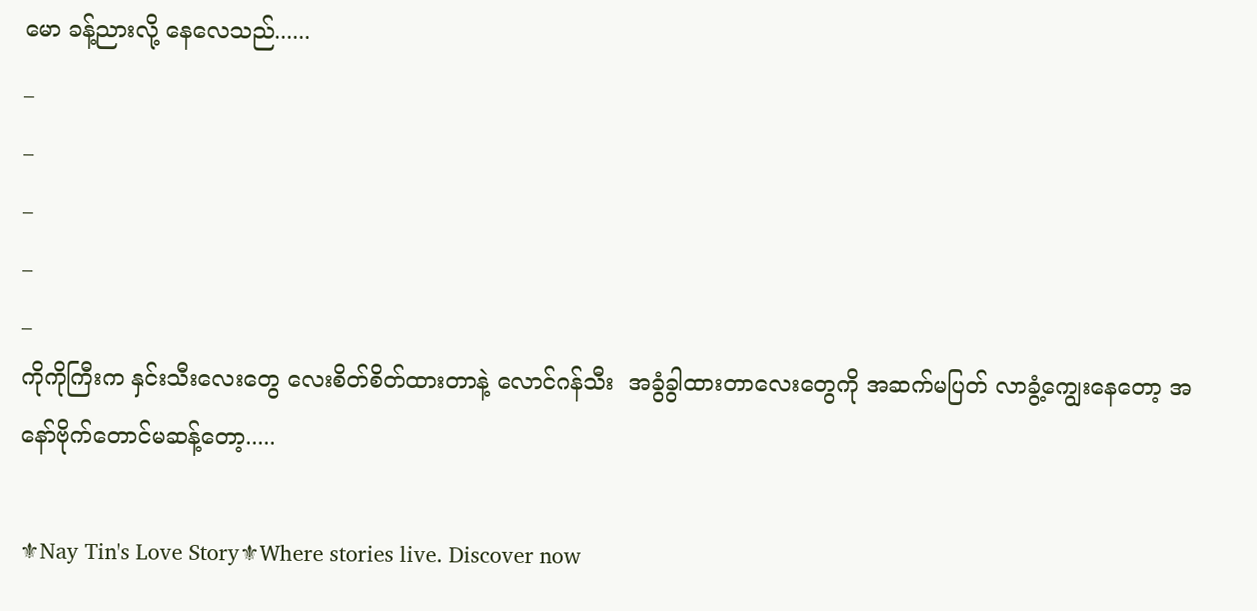မော ခန့်ညားလို့ နေလေသည်......
_
_
_
_
_
ကိုကိုကြီးက နှင်းသီးလေးတွေ လေးစိတ်စိတ်ထားတာနဲ့ လောင်ဂန်သီး  အခွံခွါထားတာလေးတွေကို အဆက်မပြတ် လာခွံ့ကျွေးနေတော့ အနော်ဗိုက်တောင်မဆန့်တော့.....

⚜Nay Tin's Love Story⚜Where stories live. Discover now